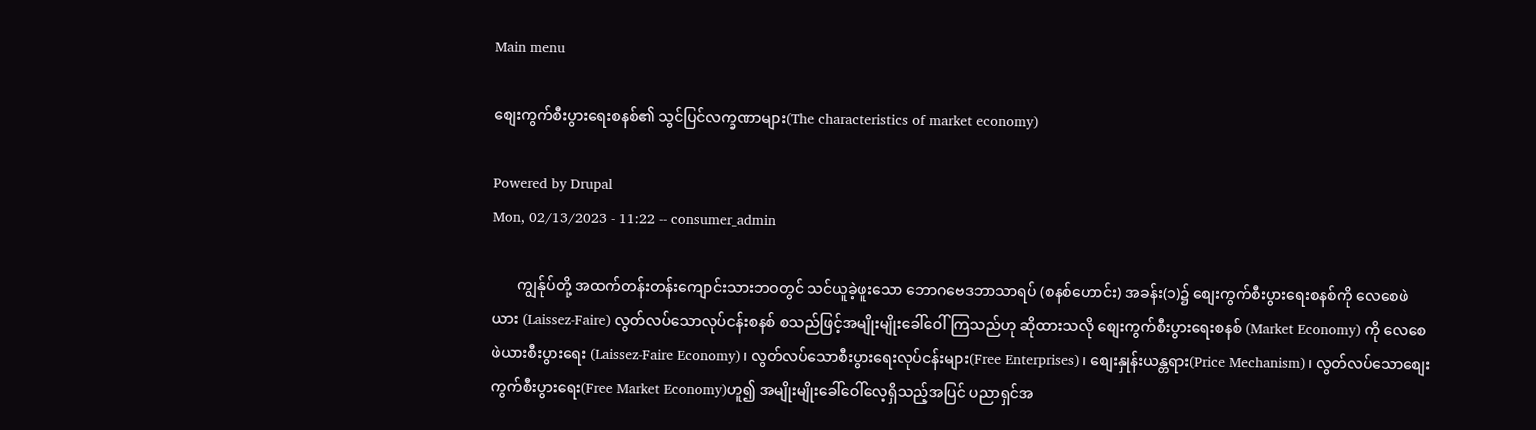Main menu

စျေးကွက်စီးပွားရေးစနစ်၏ သွင်ပြင်လက္ခဏာများ(The characteristics of market economy)

Powered by Drupal
Mon, 02/13/2023 - 11:22 -- consumer_admin

       ကျွန်ုပ်တို့ အထက်တန်းတန်းကျောင်းသားဘဝတွင် သင်ယူခဲ့ဖူးသော ဘောဂဗေဒဘာသာရပ် (စနစ်ဟောင်း) အခန်း(၁)၌ စျေးကွက်စီးပွားရေးစနစ်ကို လေစေဖဲယား (Laissez-Faire) လွတ်လပ်သောလုပ်ငန်းစနစ် စသည်ဖြင့်အမျိုးမျိုးခေါ်ဝေါ်ကြသည်ဟု ဆိုထားသလို စျေးကွက်စီးပွားရေးစနစ် (Market Economy) ကို လေစေဖဲယားစီးပွားရေး (Laissez-Faire Economy)၊ လွတ်လပ်သောစီးပွားရေးလုပ်ငန်းများ(Free Enterprises)၊ စျေးနှုန်းယန္တရား(Price Mechanism)၊ လွတ်လပ်သောစျေးကွက်စီးပွားရေး(Free Market Economy)ဟူ၍ အမျိုးမျိုးခေါ်ဝေါ်လေ့ရှိသည့်အပြင် ပညာရှင်အ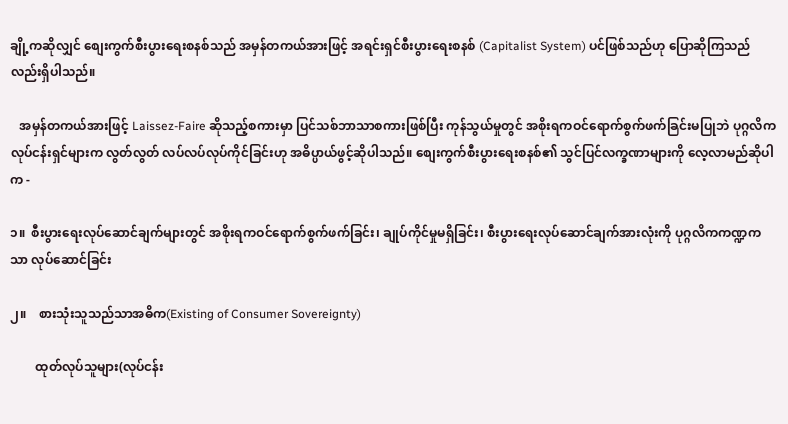ချို့ကဆိုလျှင် စျေးကွက်စီးပွားရေးစနစ်သည် အမှန်တကယ်အားဖြင့် အရင်းရှင်စီးပွားရေးစနစ် (Capitalist System) ပင်ဖြစ်သည်ဟု ပြောဆိုကြသည်လည်းရှိပါသည်။

   အမှန်တကယ်အားဖြင့် Laissez-Faire ဆိုသည့်စကားမှာ ပြင်သစ်ဘာသာစကားဖြစ်ပြီး ကုန်သွယ်မှုတွင် အစိုးရကဝင်ရောက်စွက်ဖက်ခြင်းမပြုဘဲ ပုဂ္ဂလိကလုပ်ငန်းရှင်များက လွတ်လွတ် လပ်လပ်လုပ်ကိုင်ခြင်းဟု အဓိပ္ပာယ်ဖွင့်ဆိုပါသည်။ စျေးကွက်စီးပွားရေးစနစ်၏ သွင်ပြင်လက္ခဏာများကို လေ့လာမည်ဆိုပါက -

၁။  စီးပွားရေးလုပ်ဆောင်ချက်များတွင် အစိုးရကဝင်ရောက်စွက်ဖက်ခြင်း၊ ချုပ်ကိုင်မှုမရှိခြင်း၊ စီးပွားရေးလုပ်ဆောင်ချက်အားလုံးကို ပုဂ္ဂလိကကဏ္ဍကသာ လုပ်ဆောင်ခြင်း

၂။    စားသုံးသူသည်သာအဓိက(Existing of Consumer Sovereignty)

        ထုတ်လုပ်သူများ(လုပ်ငန်း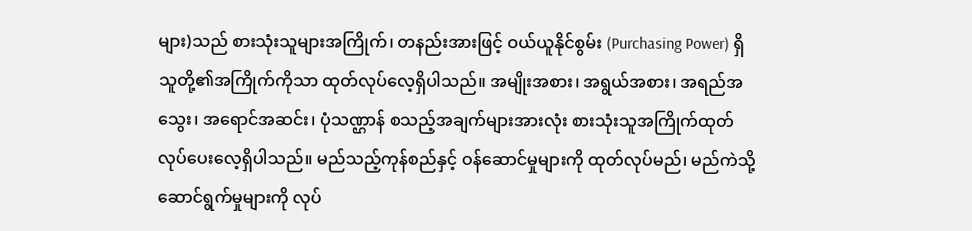များ)သည် စားသုံးသူများအကြိုက်၊ တနည်းအားဖြင့် ဝယ်ယူနိုင်စွမ်း (Purchasing Power) ရှိသူတို့၏အကြိုက်ကိုသာ ထုတ်လုပ်လေ့ရှိပါသည်။ အမျိုးအစား၊ အရွယ်အစား၊ အရည်အသွေး၊ အရောင်အဆင်း၊ ပုံသဏ္ဌာန် စသည့်အချက်များအားလုံး စားသုံးသူအကြိုက်ထုတ်လုပ်ပေးလေ့ရှိပါသည်။ မည်သည့်ကုန်စည်နှင့် ဝန်ဆောင်မှုများကို ထုတ်လုပ်မည်၊ မည်ကဲသို့ဆောင်ရွက်မှုများကို လုပ်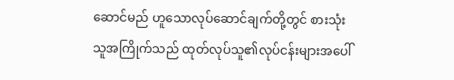ဆောင်မည် ဟူသောလုပ်ဆောင်ချက်တို့တွင် စားသုံးသူအကြိုက်သည် ထုတ်လုပ်သူ၏လုပ်ငန်းများအပေါ်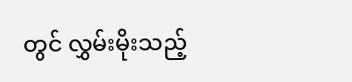တွင် လွှမ်းမိုးသည့်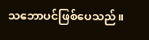သဘောပင်ဖြစ်ပေသည်။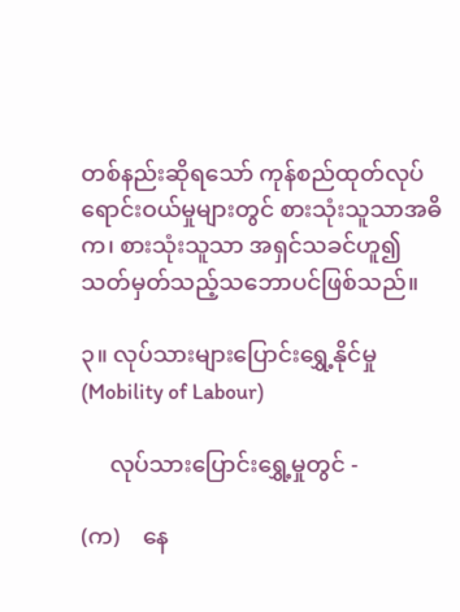တစ်နည်းဆိုရသော် ကုန်စည်ထုတ်လုပ်ရောင်းဝယ်မှုများတွင် စားသုံးသူသာအဓိက၊ စားသုံးသူသာ အရှင်သခင်ဟူ၍ သတ်မှတ်သည့်သဘောပင်ဖြစ်သည်။

၃။ လုပ်သားများပြောင်းရွှေ့နိုင်မှု(Mobility of Labour)

     လုပ်သားပြောင်းရွှေ့မှုတွင် -

(က)    နေ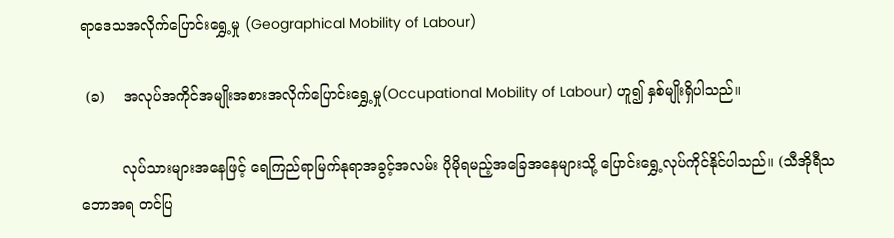ရာဒေသအလိုက်ပြောင်းရွှေ့မှု (Geographical Mobility of Labour)

 (ခ)    အလုပ်အကိုင်အမျိုးအစားအလိုက်ပြောင်းရွှေ့မှု(Occupational Mobility of Labour) ဟူ၍ နှစ်မျိုးရှိပါသည်။

         လုပ်သားများအနေဖြင့် ရေကြည်ရာမြက်နုရာအခွင့်အလမ်း ပိုမိုရမည့်အခြေအနေများသို့ ပြောင်းရွှေ့လုပ်ကိုင်နိုင်ပါသည်။ (သီအိုရီသဘောအရ တင်ပြ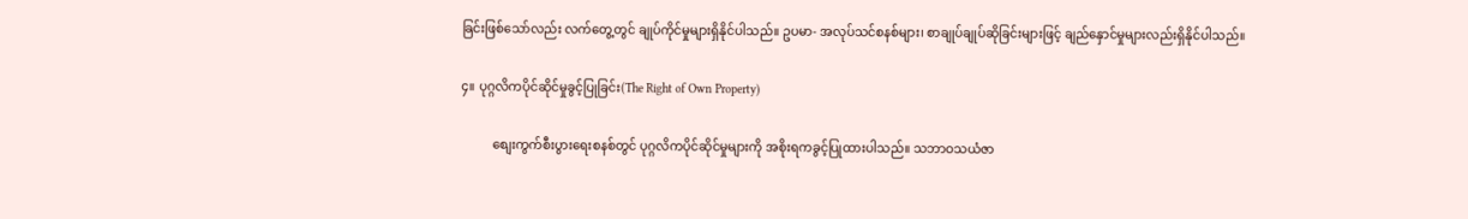ခြင်းဖြစ်သော်လည်း လက်တွေ့တွင် ချုပ်ကိုင်မှုများရှိနိုင်ပါသည်။ ဥပမာ- အလုပ်သင်စနစ်များ၊ စာချုပ်ချုပ်ဆိုခြင်းများဖြင့် ချည်နှောင်မှုများလည်းရှိနိုင်ပါသည်။

၄။ ပုဂ္ဂလိကပိုင်ဆိုင်မှုခွင့်ပြုခြင်း(The Right of Own Property)

          စျေးကွက်စီးပွားရေးစနစ်တွင် ပုဂ္ဂလိကပိုင်ဆိုင်မှုများကို အစိုးရကခွင့်ပြုထားပါသည်။ သဘာဝသယံဇာ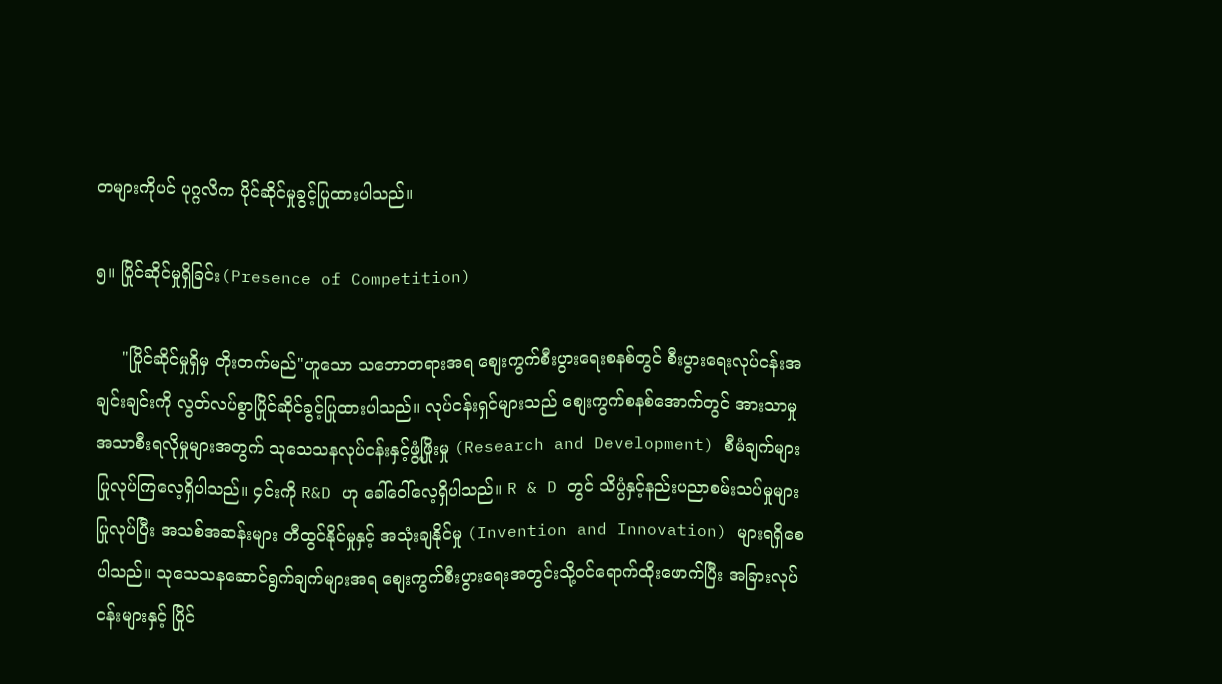တများကိုပင် ပုဂ္ဂလိက ပိုင်ဆိုင်မှုခွင့်ပြုထားပါသည်။

၅။ ပြိုင်ဆိုင်မှုရှိခြင်း(Presence of Competition)

     "ပြိုင်ဆိုင်မှုရှိမှ တိုးတက်မည်"ဟူသော သဘောတရားအရ စျေးကွက်စီးပွားရေးစနစ်တွင် စီးပွားရေးလုပ်ငန်းအချင်းချင်းကို လွတ်လပ်စွာပြိုင်ဆိုင်ခွင့်ပြုထားပါသည်။ လုပ်ငန်းရှင်များသည် စျေးကွက်စနစ်အောက်တွင် အားသာမှု အသာစီးရလိုမှုများအတွက် သုသေသနလုပ်ငန်းနှင့်ဖွံ့ဖြိုးမှု (Research and Development) စီမံချက်များပြုလုပ်ကြလေ့ရှိပါသည်။ ၄င်းကို R&D ဟု ခေါ်ဝေါ်လေ့ရှိပါသည်။ R & D တွင် သိပ္ပံနှင့်နည်းပညာစမ်းသပ်မှုများပြုလုပ်ပြီး အသစ်အဆန်းများ တီထွင်နိုင်မှုနှင့် အသုံးချနိုင်မှု (Invention and Innovation) များရရှိစေပါသည်။ သုသေသနဆောင်ရွက်ချက်များအရ စျေးကွက်စီးပွားရေးအတွင်းသို့ဝင်ရောက်ထိုးဖောက်ပြီး အခြားလုပ်ငန်းများနှင့် ပြိုင်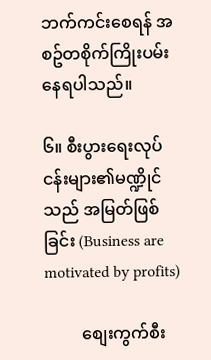ဘက်ကင်းစေရန် အစဥ်တစိုက်ကြိုးပမ်းနေရပါသည်။

၆။ စီးပွားရေးလုပ်ငန်းများ၏မဏ္ဍိုင်သည် အမြတ်ဖြစ်ခြင်း (Business are motivated by profits)

         စျေးကွက်စီး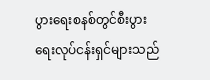ပွားရေးစနစ်တွင်စီးပွားရေးလုပ်ငန်းရှင်များသည်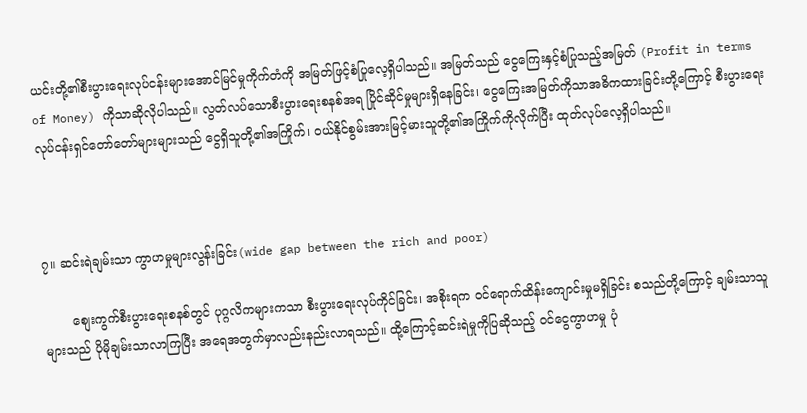ယင်းတို့၏စီးပွားရေးလုပ်ငန်းများအောင်မြင်မှုကိုက်တံကို အမြတ်ဖြင့်စံပြုလေ့ရှိပါသည်။ အမြတ်သည် ငွေကြေးနှင့်စံပြုသည့်အမြတ် (Profit in terms of Money) ကိုသာဆိုလိုပါသည်။ လွတ်လပ်သောစီးပွားရေးစနစ်အရ ပြိုင်ဆိုင်မှုများရှိနေခြင်း၊ ငွေကြေးအမြတ်ကိုသာအဓိကထားခြင်းတို့ကြောင့် စီးပွားရေးလုပ်ငန်းရှင်တော်တော်များများသည် ငွေရှိသူတို့၏အကြိုက်၊ ဝယ်နိုင်စွမ်းအားမြင့်မားသူတို့၏အကြိုက်ကိုလိုက်ပြီး ထုတ်လုပ်လေ့ရှိပါသည်။



၇။ ဆင်းရဲချမ်းသာ ကွာဟမှုများလွန်းခြင်း(wide gap between the rich and poor)

       စျေးကွက်စီးပွားရေးစနစ်တွင် ပုဂ္ဂလိကများကသာ စီးပွားရေးလုပ်ကိုင်ခြင်း၊ အစိုးရက ဝင်ရောက်ထိန်းကျောင်းမှုမရှိခြင်း စသည်တို့ကြောင့် ချမ်းသာသူများသည် ပိုမိုချမ်းသာလာကြပြီး အရေအတွက်မှာလည်းနည်းလာရသည်။ ထို့ကြောင့်ဆင်းရဲမှုကိုပြဆိုသည့် ဝင်ငွေကွာဟမှု ပုံ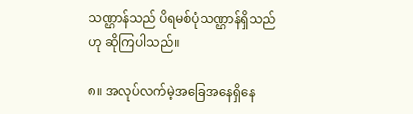သဏ္ဌာန်သည် ပိရမစ်ပုံသဏ္ဌာန်ရှိသည်ဟု ဆိုကြပါသည်။

၈။ အလုပ်လက်မဲ့အခြေအနေရှိနေ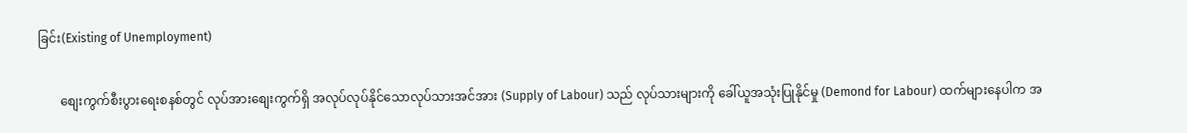ခြင်း(Existing of Unemployment)

       စျေးကွက်စီးပွားရေးစနစ်တွင် လုပ်အားစျေးကွက်ရှိ အလုပ်လုပ်နိုင်သောလုပ်သားအင်အား (Supply of Labour) သည် လုပ်သားများကို ခေါ်ယူအသုံးပြုနိုင်မှု (Demond for Labour) ထက်များနေပါက အ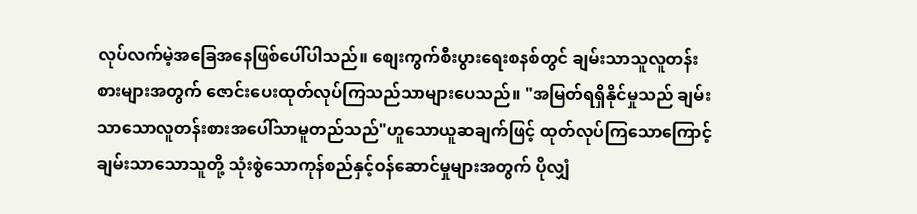လုပ်လက်မဲ့အခြေအနေဖြစ်ပေါ်ပါသည်။ စျေးကွက်စီးပွားရေးစနစ်တွင် ချမ်းသာသူလူတန်းစားများအတွက် ဇောင်းပေးထုတ်လုပ်ကြသည်သာများပေသည်။ "အမြတ်ရရှိနိုင်မှုသည် ချမ်းသာသောလူတန်းစားအပေါ်သာမူတည်သည်"ဟူသောယူဆချက်ဖြင့် ထုတ်လုပ်ကြသောကြောင့် ချမ်းသာသောသူတို့ သုံးစွဲသောကုန်စည်နှင့်ဝန်ဆောင်မှုများအတွက် ပိုလျှံ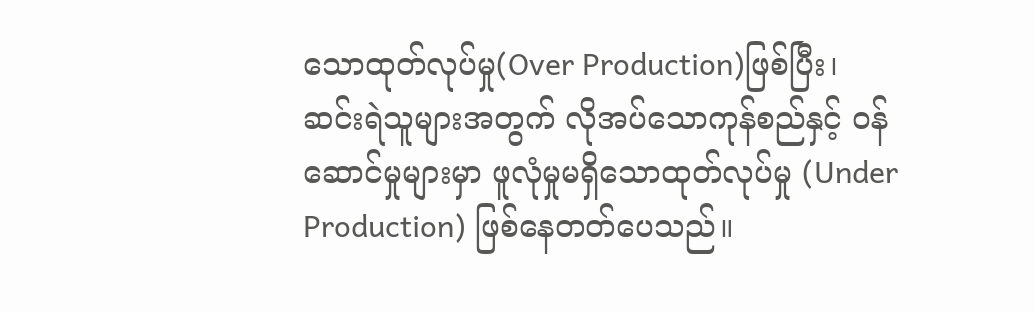သောထုတ်လုပ်မှု(Over Production)ဖြစ်ပြီး၊ ဆင်းရဲသူများအတွက် လိုအပ်သောကုန်စည်နှင့် ဝန်ဆောင်မှုများမှာ ဖူလုံမှုမရှိသောထုတ်လုပ်မှု (Under Production) ဖြစ်နေတတ်ပေသည်။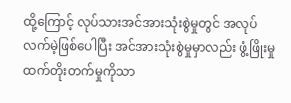ထို့ကြောင့် လုပ်သားအင်အားသုံးစွဲမှုတွင် အလုပ်လက်မဲ့ဖြစ်ပေါပြီး အင်အားသုံးစွဲမှုမှာလည်း ဖွံ့ဖြိုးမှုထက်တိုးတက်မှုကိုသာ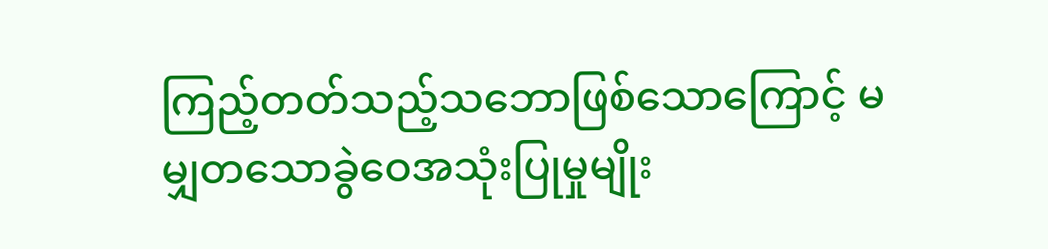ကြည့်တတ်သည့်သဘောဖြစ်သောကြောင့် မမျှတသောခွဲဝေအသုံးပြုမှုမျိုး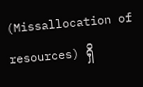(Missallocation of resources) ရှိ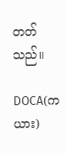တတ်သည်။

DOCA(ကယား)